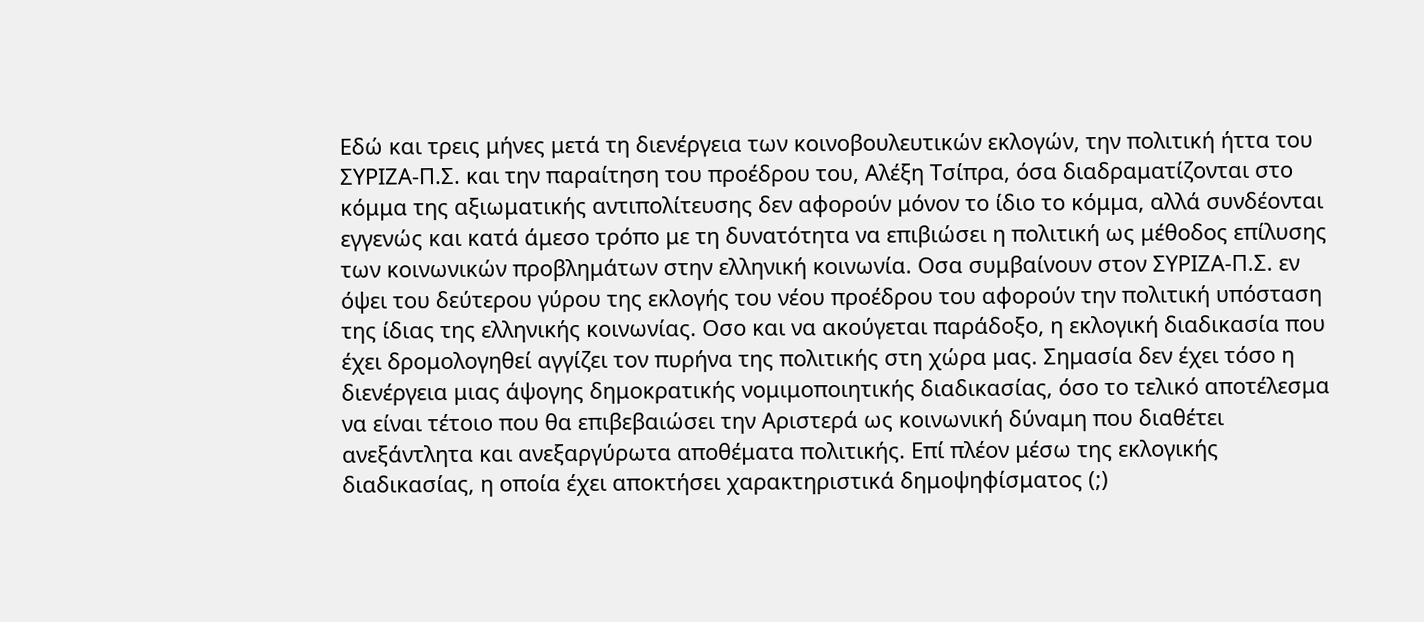Εδώ και τρεις μήνες μετά τη διενέργεια των κοινοβουλευτικών εκλογών, την πολιτική ήττα του ΣΥΡΙΖΑ-Π.Σ. και την παραίτηση του προέδρου του, Αλέξη Τσίπρα, όσα διαδραματίζονται στο κόμμα της αξιωματικής αντιπολίτευσης δεν αφορούν μόνον το ίδιο το κόμμα, αλλά συνδέονται εγγενώς και κατά άμεσο τρόπο με τη δυνατότητα να επιβιώσει η πολιτική ως μέθοδος επίλυσης των κοινωνικών προβλημάτων στην ελληνική κοινωνία. Οσα συμβαίνουν στον ΣΥΡΙΖΑ-Π.Σ. εν όψει του δεύτερου γύρου της εκλογής του νέου προέδρου του αφορούν την πολιτική υπόσταση της ίδιας της ελληνικής κοινωνίας. Οσο και να ακούγεται παράδοξο, η εκλογική διαδικασία που έχει δρομολογηθεί αγγίζει τον πυρήνα της πολιτικής στη χώρα μας. Σημασία δεν έχει τόσο η διενέργεια μιας άψογης δημοκρατικής νομιμοποιητικής διαδικασίας, όσο το τελικό αποτέλεσμα να είναι τέτοιο που θα επιβεβαιώσει την Αριστερά ως κοινωνική δύναμη που διαθέτει ανεξάντλητα και ανεξαργύρωτα αποθέματα πολιτικής. Επί πλέον μέσω της εκλογικής διαδικασίας, η οποία έχει αποκτήσει χαρακτηριστικά δημοψηφίσματος (;)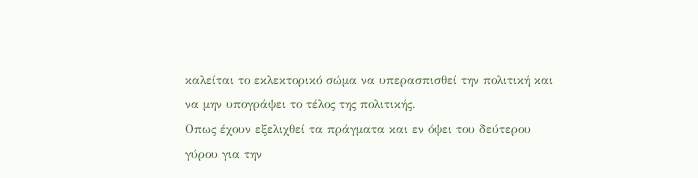καλείται το εκλεκτορικό σώμα να υπερασπισθεί την πολιτική και να μην υπογράψει το τέλος της πολιτικής.
Οπως έχουν εξελιχθεί τα πράγματα και εν όψει του δεύτερου γύρου για την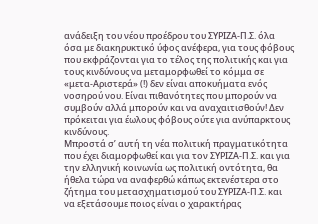ανάδειξη του νέου προέδρου του ΣΥΡΙΖΑ-Π.Σ. όλα όσα με διακηρυκτικό ύφος ανέφερα, για τους φόβους που εκφράζονται για το τέλος της πολιτικής και για τους κινδύνους να μεταμορφωθεί το κόμμα σε «μετα-Αριστερά» (!) δεν είναι αποκυήματα ενός νοσηρού νου. Είναι πιθανότητες που μπορούν να συμβούν αλλά μπορούν και να αναχαιτισθούν! Δεν πρόκειται για έωλους φόβους ούτε για ανύπαρκτους κινδύνους.
Μπροστά σ’ αυτή τη νέα πολιτική πραγματικότητα που έχει διαμορφωθεί και για τον ΣΥΡΙΖΑ-Π.Σ. και για την ελληνική κοινωνία ως πολιτική οντότητα, θα ήθελα τώρα να αναφερθώ κάπως εκτενέστερα στο ζήτημα του μετασχηματισμού του ΣΥΡΙΖΑ-Π.Σ. και να εξετάσουμε ποιος είναι ο χαρακτήρας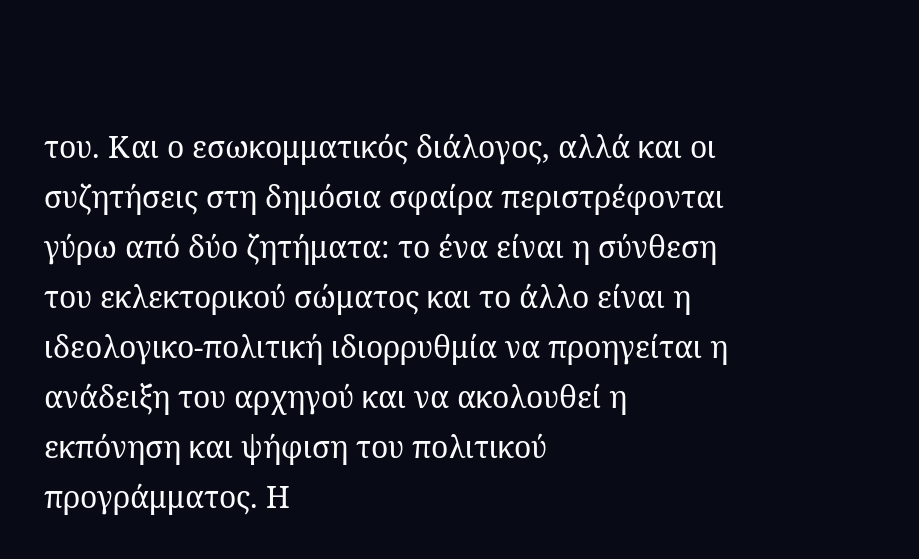του. Και ο εσωκομματικός διάλογος, αλλά και οι συζητήσεις στη δημόσια σφαίρα περιστρέφονται γύρω από δύο ζητήματα: το ένα είναι η σύνθεση του εκλεκτορικού σώματος και το άλλο είναι η ιδεολογικο-πολιτική ιδιορρυθμία να προηγείται η ανάδειξη του αρχηγού και να ακολουθεί η εκπόνηση και ψήφιση του πολιτικού προγράμματος. Η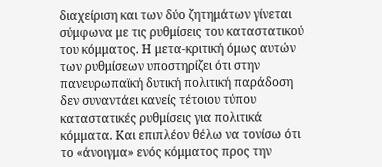διαχείριση και των δύο ζητημάτων γίνεται σύμφωνα με τις ρυθμίσεις του καταστατικού του κόμματος. Η μετα-κριτική όμως αυτών των ρυθμίσεων υποστηρίζει ότι στην πανευρωπαϊκή δυτική πολιτική παράδοση δεν συναντάει κανείς τέτοιου τύπου καταστατικές ρυθμίσεις για πολιτικά κόμματα. Και επιπλέον θέλω να τονίσω ότι το «άνοιγμα» ενός κόμματος προς την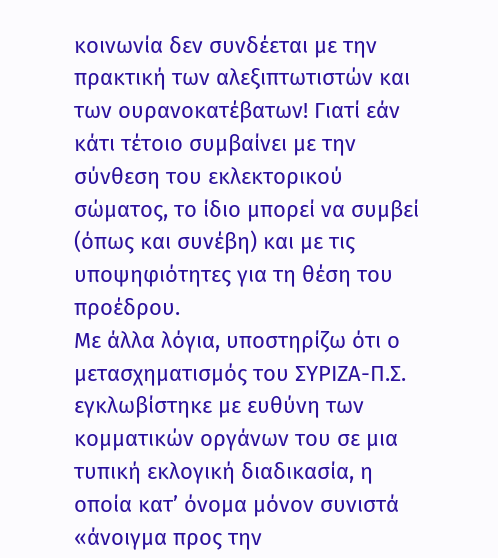κοινωνία δεν συνδέεται με την πρακτική των αλεξιπτωτιστών και των ουρανοκατέβατων! Γιατί εάν κάτι τέτοιο συμβαίνει με την σύνθεση του εκλεκτορικού σώματος, το ίδιο μπορεί να συμβεί (όπως και συνέβη) και με τις υποψηφιότητες για τη θέση του προέδρου.
Με άλλα λόγια, υποστηρίζω ότι ο μετασχηματισμός του ΣΥΡΙΖΑ-Π.Σ. εγκλωβίστηκε με ευθύνη των κομματικών οργάνων του σε μια τυπική εκλογική διαδικασία, η οποία κατ’ όνομα μόνον συνιστά «άνοιγμα προς την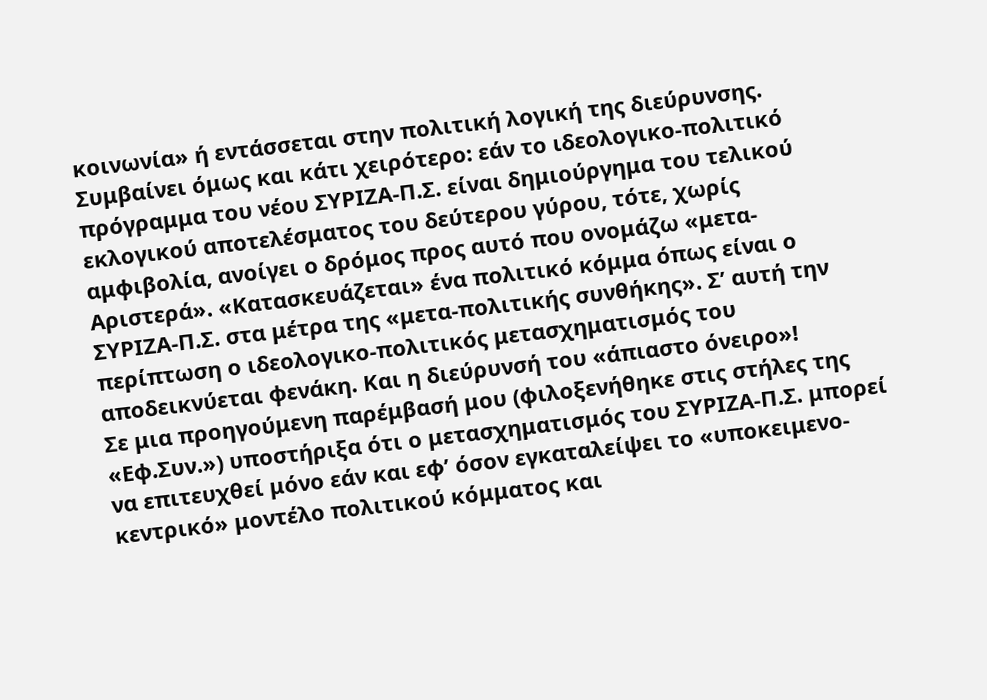κοινωνία» ή εντάσσεται στην πολιτική λογική της διεύρυνσης. Συμβαίνει όμως και κάτι χειρότερο: εάν το ιδεολογικο-πολιτικό πρόγραμμα του νέου ΣΥΡΙΖΑ-Π.Σ. είναι δημιούργημα του τελικού εκλογικού αποτελέσματος του δεύτερου γύρου, τότε, χωρίς αμφιβολία, ανοίγει ο δρόμος προς αυτό που ονομάζω «μετα-Αριστερά». «Κατασκευάζεται» ένα πολιτικό κόμμα όπως είναι ο ΣΥΡΙΖΑ-Π.Σ. στα μέτρα της «μετα-πολιτικής συνθήκης». Σ’ αυτή την περίπτωση ο ιδεολογικο-πολιτικός μετασχηματισμός του αποδεικνύεται φενάκη. Και η διεύρυνσή του «άπιαστο όνειρο»!
Σε μια προηγούμενη παρέμβασή μου (φιλοξενήθηκε στις στήλες της «Εφ.Συν.») υποστήριξα ότι ο μετασχηματισμός του ΣΥΡΙΖΑ-Π.Σ. μπορεί να επιτευχθεί μόνο εάν και εφ’ όσον εγκαταλείψει το «υποκειμενο-κεντρικό» μοντέλο πολιτικού κόμματος και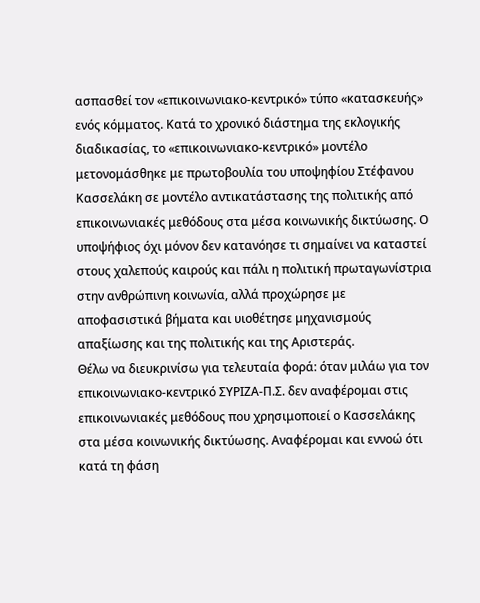ασπασθεί τον «επικοινωνιακο-κεντρικό» τύπο «κατασκευής» ενός κόμματος. Κατά το χρονικό διάστημα της εκλογικής διαδικασίας, το «επικοινωνιακο-κεντρικό» μοντέλο μετονομάσθηκε με πρωτοβουλία του υποψηφίου Στέφανου Κασσελάκη σε μοντέλο αντικατάστασης της πολιτικής από επικοινωνιακές μεθόδους στα μέσα κοινωνικής δικτύωσης. Ο υποψήφιος όχι μόνον δεν κατανόησε τι σημαίνει να καταστεί στους χαλεπούς καιρούς και πάλι η πολιτική πρωταγωνίστρια στην ανθρώπινη κοινωνία, αλλά προχώρησε με αποφασιστικά βήματα και υιοθέτησε μηχανισμούς απαξίωσης και της πολιτικής και της Αριστεράς.
Θέλω να διευκρινίσω για τελευταία φορά: όταν μιλάω για τον επικοινωνιακο-κεντρικό ΣΥΡΙΖΑ-Π.Σ. δεν αναφέρομαι στις επικοινωνιακές μεθόδους που χρησιμοποιεί ο Κασσελάκης στα μέσα κοινωνικής δικτύωσης. Αναφέρομαι και εννοώ ότι κατά τη φάση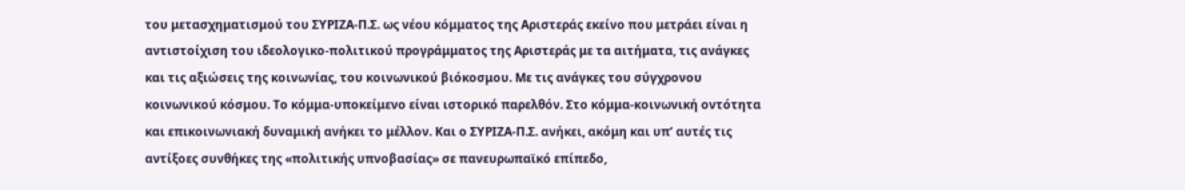του μετασχηματισμού του ΣΥΡΙΖΑ-Π.Σ. ως νέου κόμματος της Αριστεράς εκείνο που μετράει είναι η αντιστοίχιση του ιδεολογικο-πολιτικού προγράμματος της Αριστεράς με τα αιτήματα, τις ανάγκες και τις αξιώσεις της κοινωνίας, του κοινωνικού βιόκοσμου. Με τις ανάγκες του σύγχρονου κοινωνικού κόσμου. Το κόμμα-υποκείμενο είναι ιστορικό παρελθόν. Στο κόμμα-κοινωνική οντότητα και επικοινωνιακή δυναμική ανήκει το μέλλον. Και ο ΣΥΡΙΖΑ-Π.Σ. ανήκει, ακόμη και υπ’ αυτές τις αντίξοες συνθήκες της «πολιτικής υπνοβασίας» σε πανευρωπαϊκό επίπεδο,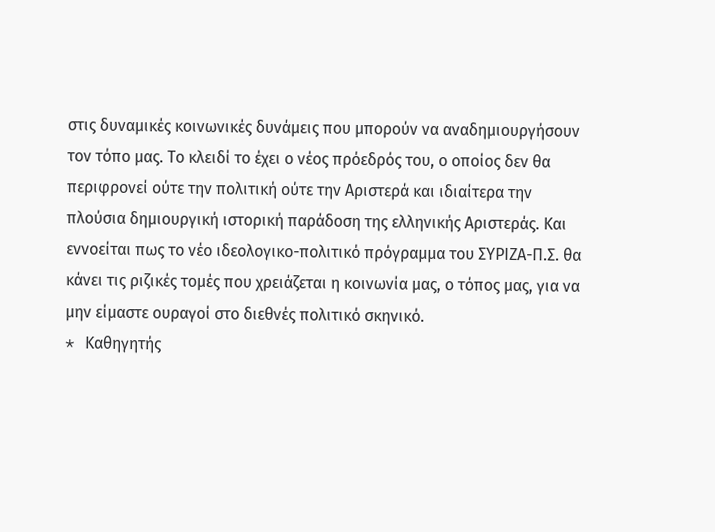στις δυναμικές κοινωνικές δυνάμεις που μπορούν να αναδημιουργήσουν τον τόπο μας. Το κλειδί το έχει ο νέος πρόεδρός του, ο οποίος δεν θα περιφρονεί ούτε την πολιτική ούτε την Αριστερά και ιδιαίτερα την πλούσια δημιουργική ιστορική παράδοση της ελληνικής Αριστεράς. Και εννοείται πως το νέο ιδεολογικο-πολιτικό πρόγραμμα του ΣΥΡΙΖΑ-Π.Σ. θα κάνει τις ριζικές τομές που χρειάζεται η κοινωνία μας, ο τόπος μας, για να μην είμαστε ουραγοί στο διεθνές πολιτικό σκηνικό.
* Kαθηγητής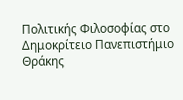Πολιτικής Φιλοσοφίας στο Δημοκρίτειο Πανεπιστήμιο Θράκης